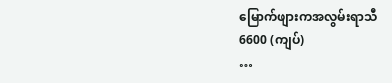မြောက်ဖျားကအလွမ်းရာသီ
6600 (ကျပ်)
…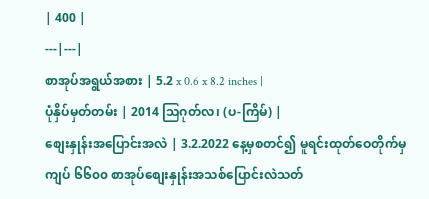| 400 |
---|---|
စာအုပ်အရွယ်အစား | 5.2 x 0.6 x 8.2 inches |
ပုံနှိပ်မှတ်တမ်း | 2014 သြဂုတ်လ၊ (ပ-ကြိမ်) |
စျေးနှုန်းအပြောင်းအလဲ | 3.2.2022 နေ့မှစတင်၍ မူရင်းထုတ်ဝေတိုက်မှ ကျပ် ၆၆၀၀ စာအုပ်စျေးနှုန်းအသစ်ပြောင်းလဲသတ်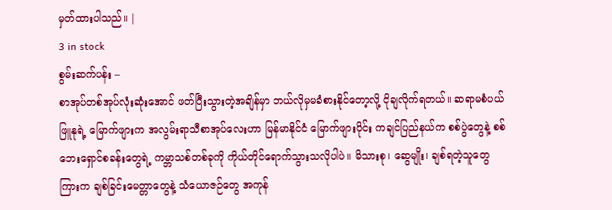မှတ်ထားပါသည်။ |
3 in stock
စွမ်းဆက်ပန်း –
စာအုပ်တစ်အုပ်လုံးဆုံးအောင် ဖတ်ပြီးသွားတဲ့အချိန်မှာ ဘယ်လိုမှမခံစားနိုင်တော့လို့ ငိုချလိုက်ရတယ်။ ဆရာမစံပယ်ဖြူနုရဲ့ မြောက်ဖျားက အလွမ်းရာသီစာအုပ်လေးဟာ မြန်မာနိုင်ငံ မြောက်ဖျားပိုင်း ကချင်ပြည်နယ်က စစ်ပွဲတွေနဲ့ စစ်ဘေးရှောင်စခန်းတွေရဲ့ ကမ္ဘာသစ်တစ်ခုကို ကိုယ်တိုင်ရောက်သွားသလိုပါပဲ။ မိသားစု၊ ဆွေမျိုး၊ ချစ်ရတဲ့သူတွေကြားက ချစ်ခြင်းမေတ္တာတွေနဲ့ သံယောဇဉ်တွေ အကုန်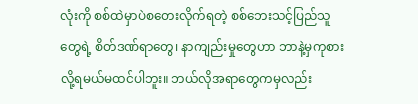လုံးကို စစ်ထဲမှာပဲစတေးလိုက်ရတဲ့ စစ်ဘေးသင့်ပြည်သူတွေရဲ့ စိတ်ဒဏ်ရာတွေ၊ နာကျည်းမှုတွေဟာ ဘာနဲ့မှကုစားလို့ရမယ်မထင်ပါဘူး။ ဘယ်လိုအရာတွေကမှလည်း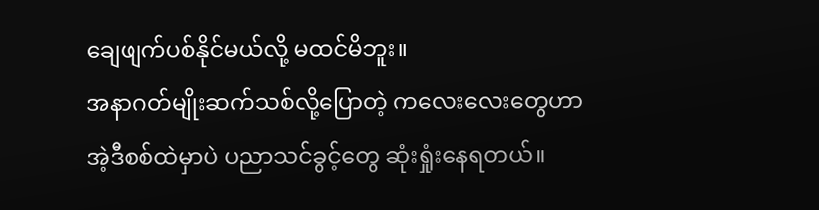ချေဖျက်ပစ်နိုင်မယ်လို့ မထင်မိဘူး။
အနာဂတ်မျိုးဆက်သစ်လို့ပြောတဲ့ ကလေးလေးတွေဟာ အဲ့ဒီစစ်ထဲမှာပဲ ပညာသင်ခွင့်တွေ ဆုံးရှုံးနေရတယ်။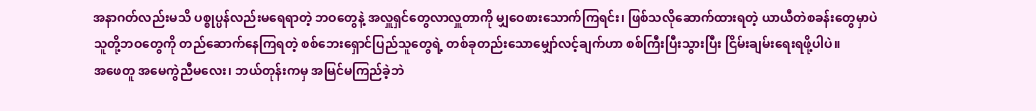အနာဂတ်လည်းမသိ ပစ္စုပ္ပန်လည်းမရေရာတဲ့ ဘဝတွေနဲ့ အလှူရှင်တွေလာလှူတာကို မျှဝေစားသောက်ကြရင်း၊ ဖြစ်သလိုဆောက်ထားရတဲ့ ယာယီတဲစခန်းတွေမှာပဲ သူတို့ဘဝတွေကို တည်ဆောက်နေကြရတဲ့ စစ်ဘေးရှောင်ပြည်သူတွေရဲ့ တစ်ခုတည်းသောမျှော်လင့်ချက်ဟာ စစ်ကြီးပြီးသွားပြီး ငြိမ်းချမ်းရေးရဖို့ပါပဲ။
အဖေတူ အမေကွဲညီမလေး၊ ဘယ်တုန်းကမှ အမြင်မကြည်ခဲ့ဘဲ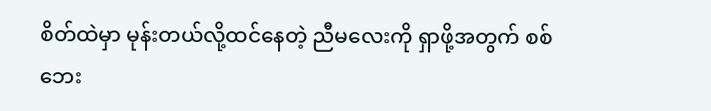စိတ်ထဲမှာ မုန်းတယ်လို့ထင်နေတဲ့ ညီမလေးကို ရှာဖို့အတွက် စစ်ဘေး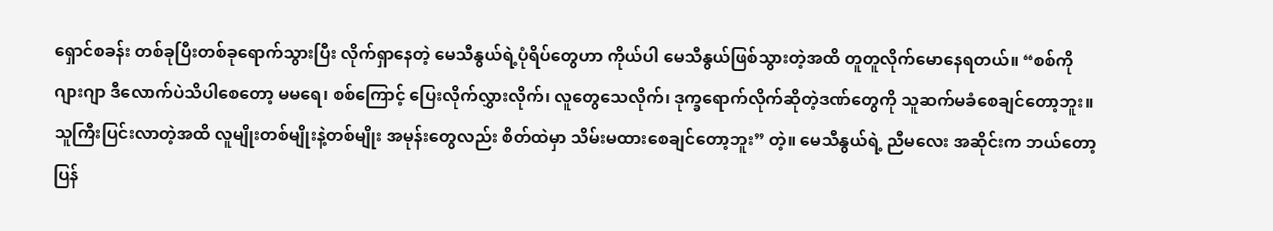ရှောင်စခန်း တစ်ခုပြီးတစ်ခုရောက်သွားပြီး လိုက်ရှာနေတဲ့ မေသီနွယ်ရဲ့ပုံရိပ်တွေဟာ ကိုယ်ပါ မေသီနွယ်ဖြစ်သွားတဲ့အထိ တူတူလိုက်မောနေရတယ်။ “စစ်ကို ဂျားဂျာ ဒီလောက်ပဲသိပါစေတော့ မမရေ၊ စစ်ကြောင့် ပြေးလိုက်လွှားလိုက်၊ လူတွေသေလိုက်၊ ဒုက္ခရောက်လိုက်ဆိုတဲ့ဒဏ်တွေကို သူဆက်မခံစေချင်တော့ဘူး။ သူကြီးပြင်းလာတဲ့အထိ လူမျိုးတစ်မျိုးနဲ့တစ်မျိုး အမုန်းတွေလည်း စိတ်ထဲမှာ သိမ်းမထားစေချင်တော့ဘူး” တဲ့။ မေသီနွယ်ရဲ့ ညီမလေး အဆိုင်းက ဘယ်တော့ပြန်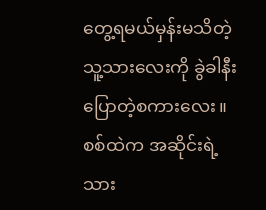တွေ့ရမယ်မှန်းမသိတဲ့ သူ့သားလေးကို ခွဲခါနီးပြောတဲ့စကားလေး။
စစ်ထဲက အဆိုင်းရဲ့သား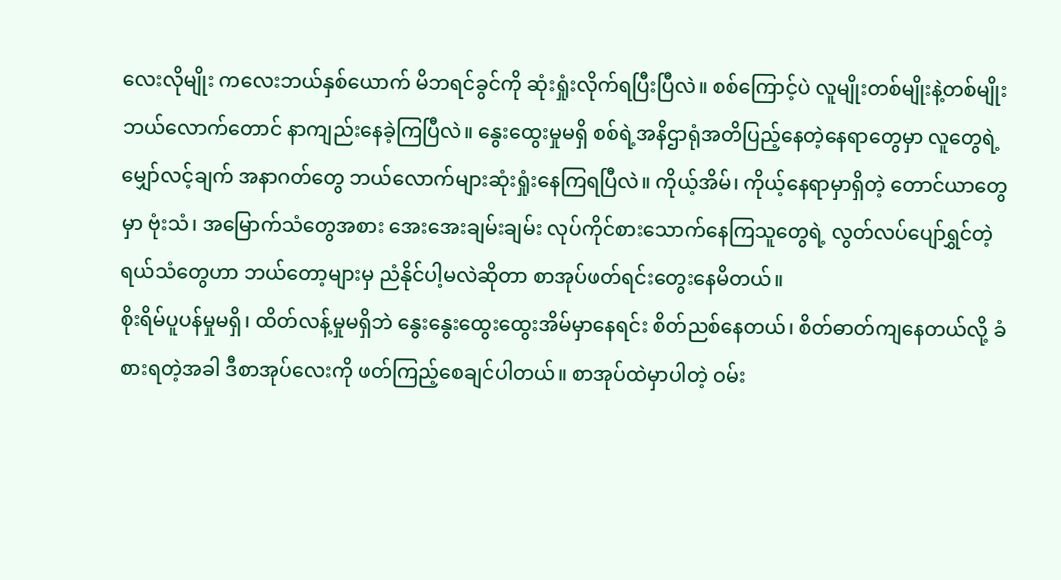လေးလိုမျိုး ကလေးဘယ်နှစ်ယောက် မိဘရင်ခွင်ကို ဆုံးရှုံးလိုက်ရပြီးပြီလဲ။ စစ်ကြောင့်ပဲ လူမျိုးတစ်မျိုးနဲ့တစ်မျိုး ဘယ်လောက်တောင် နာကျည်းနေခဲ့ကြပြီလဲ။ နွေးထွေးမှုမရှိ စစ်ရဲ့အနိဌာရုံအတိပြည့်နေတဲ့နေရာတွေမှာ လူတွေရဲ့မျှော်လင့်ချက် အနာဂတ်တွေ ဘယ်လောက်များဆုံးရှုံးနေကြရပြီလဲ။ ကိုယ့်အိမ်၊ ကိုယ့်နေရာမှာရှိတဲ့ တောင်ယာတွေမှာ ဗုံးသံ၊ အမြောက်သံတွေအစား အေးအေးချမ်းချမ်း လုပ်ကိုင်စားသောက်နေကြသူတွေရဲ့ လွတ်လပ်ပျော်ရွှင်တဲ့ရယ်သံတွေဟာ ဘယ်တော့များမှ ညံနိုင်ပါ့မလဲဆိုတာ စာအုပ်ဖတ်ရင်းတွေးနေမိတယ်။
စိုးရိမ်ပူပန်မှုမရှိ၊ ထိတ်လန့်မှုမရှိဘဲ နွေးနွေးထွေးထွေးအိမ်မှာနေရင်း စိတ်ညစ်နေတယ်၊ စိတ်ဓာတ်ကျနေတယ်လို့ ခံစားရတဲ့အခါ ဒီစာအုပ်လေးကို ဖတ်ကြည့်စေချင်ပါတယ်။ စာအုပ်ထဲမှာပါတဲ့ ဝမ်း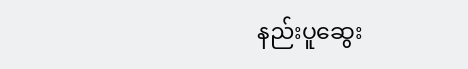နည်းပူဆွေး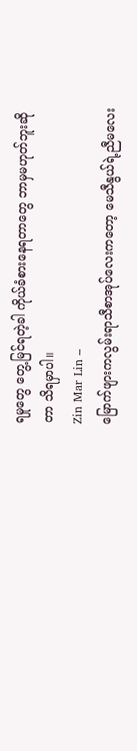ရမှုတွေ တွေ့မြင်ရတဲ့ခါ ကိုယ်ခံစားနေရတာတွေ ဘာမှမဟုတ်ဘူးဆိုတာ သိရမှာပါ။
Zin Mar Lin –
မြောက်ဖျားကလွမ်းရာသီစာအုပ်လေးကတော့ မေသီနွယ်ရဲ့ညီမလေး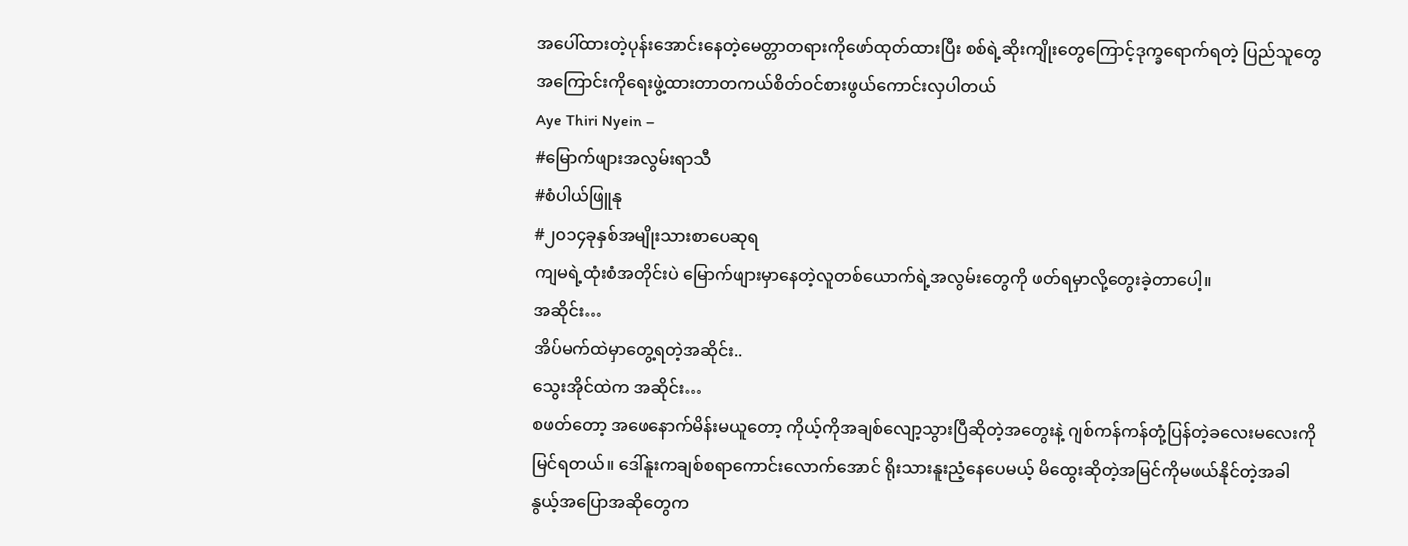အပေါ်ထားတဲ့ပုန်းအောင်းနေတဲ့မေတ္တာတရားကိုဖော်ထုတ်ထားပြီး စစ်ရဲ့ဆိုးကျိုးတွေကြောင့်ဒုက္ခရောက်ရတဲ့ ပြည်သူတွေအကြောင်းကိုရေးဖွဲ့ထားတာတကယ်စိတ်ဝင်စားဖွယ်ကောင်းလှပါတယ်
Aye Thiri Nyein –
#မြောက်ဖျားအလွမ်းရာသီ
#စံပါယ်ဖြူနု
#၂၀၁၄ခုနှစ်အမျိုးသားစာပေဆုရ
ကျမရဲ့ထုံးစံအတိုင်းပဲ မြောက်ဖျားမှာနေတဲ့လူတစ်ယောက်ရဲ့အလွမ်းတွေကို ဖတ်ရမှာလို့တွေးခဲ့တာပေါ့။
အဆိုင်း…
အိပ်မက်ထဲမှာတွေ့ရတဲ့အဆိုင်း..
သွေးအိုင်ထဲက အဆိုင်း…
စဖတ်တော့ အဖေနောက်မိန်းမယူတော့ ကိုယ့်ကိုအချစ်လျော့သွားပြီဆိုတဲ့အတွေးနဲ့ ဂျစ်ကန်ကန်တုံ့ပြန်တဲ့ခလေးမလေးကို မြင်ရတယ်။ ဒေါ်နူးကချစ်စရာကောင်းလောက်အောင် ရိုးသားနူးညံ့နေပေမယ့် မိထွေးဆိုတဲ့အမြင်ကိုမဖယ်နိုင်တဲ့အခါ နွယ့်အပြောအဆိုတွေက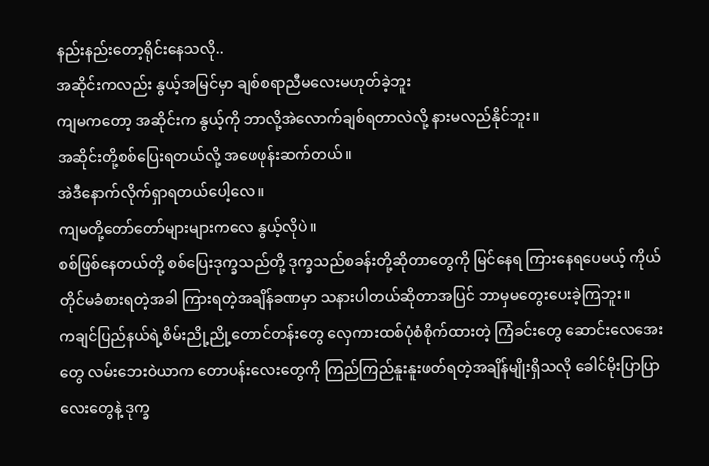နည်းနည်းတော့ရိုင်းနေသလို..
အဆိုင်းကလည်း နွယ့်အမြင်မှာ ချစ်စရာညီမလေးမဟုတ်ခဲ့ဘူး
ကျမကတော့ အဆိုင်းက နွယ့်ကို ဘာလို့အဲလောက်ချစ်ရတာလဲလို့ နားမလည်နိုင်ဘူး။
အဆိုင်းတို့စစ်ပြေးရတယ်လို့ အဖေဖုန်းဆက်တယ်။
အဲဒီနောက်လိုက်ရှာရတယ်ပေါ့လေ။
ကျမတို့တော်တော်များများကလေ နွယ့်လိုပဲ။
စစ်ဖြစ်နေတယ်တို့ စစ်ပြေးဒုက္ခသည်တို့ ဒုက္ခသည်စခန်းတို့ဆိုတာတွေကို မြင်နေရ ကြားနေရပေမယ့် ကိုယ်တိုင်မခံစားရတဲ့အခါ ကြားရတဲ့အချိန်ခဏမှာ သနားပါတယ်ဆိုတာအပြင် ဘာမှမတွေးပေးခဲ့ကြဘူး။
ကချင်ပြည်နယ်ရဲ့စိမ်းညို့ညို့တောင်တန်းတွေ လှေကားထစ်ပုံစံစိုက်ထားတဲ့ ကြံခင်းတွေ ဆောင်းလေအေးတွေ လမ်းဘေးဝဲယာက တောပန်းလေးတွေကို ကြည်ကြည်နူးနူးဖတ်ရတဲ့အချိန်မျိုးရှိသလို ခေါင်မိုးပြာပြာလေးတွေနဲ့ ဒုက္ခ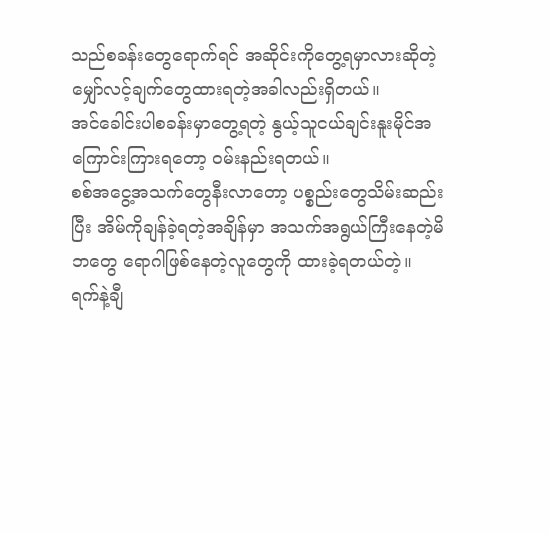သည်စခန်းတွေရောက်ရင် အဆိုင်းကိုတွေ့ရမှာလားဆိုတဲ့ မျှော်လင့်ချက်တွေထားရတဲ့အခါလည်းရှိတယ်။
အင်ခေါင်းပါစခန်းမှာတွေ့ရတဲ့ နွယ့်သူငယ်ချင်းနူးမိုင်အကြောင်းကြားရတော့ ဝမ်းနည်းရတယ်။
စစ်အငွေ့အသက်တွေနီးလာတော့ ပစ္စည်းတွေသိမ်းဆည်းပြီး အိမ်ကိုချန်ခဲ့ရတဲ့အချိန်မှာ အသက်အရွယ်ကြီးနေတဲ့မိဘတွေ ရောဂါဖြစ်နေတဲ့လူတွေကို ထားခဲ့ရတယ်တဲ့။
ရက်နဲ့ချီ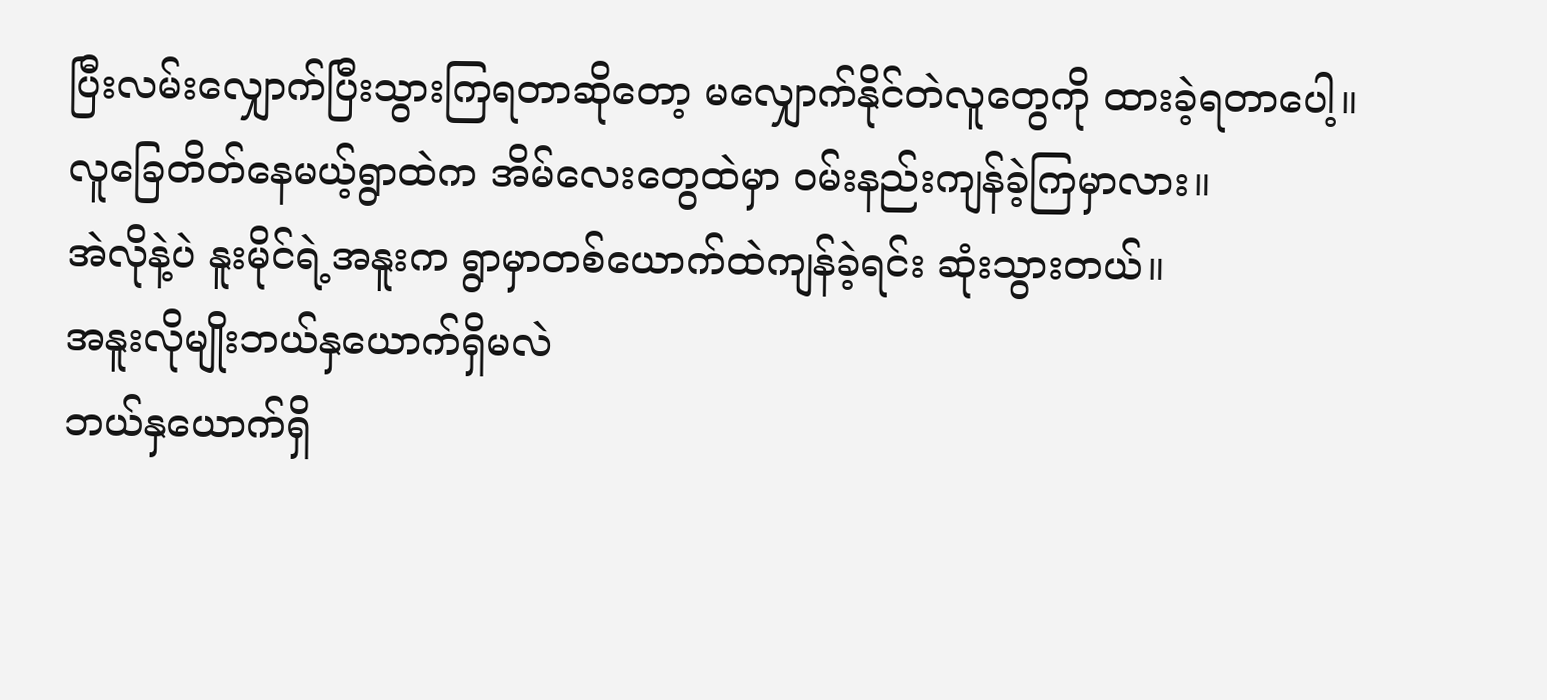ပြီးလမ်းလျှောက်ပြီးသွားကြရတာဆိုတော့ မလျှောက်နိုင်တဲလူတွေကို ထားခဲ့ရတာပေါ့။
လူခြေတိတ်နေမယ့်ရွာထဲက အိမ်လေးတွေထဲမှာ ဝမ်းနည်းကျန်ခဲ့ကြမှာလား။
အဲလိုနဲ့ပဲ နူးမိုင်ရဲ့အနူးက ရွာမှာတစ်ယောက်ထဲကျန်ခဲ့ရင်း ဆုံးသွားတယ်။
အနူးလိုမျိုးဘယ်နှယောက်ရှိမလဲ
ဘယ်နှယောက်ရှိ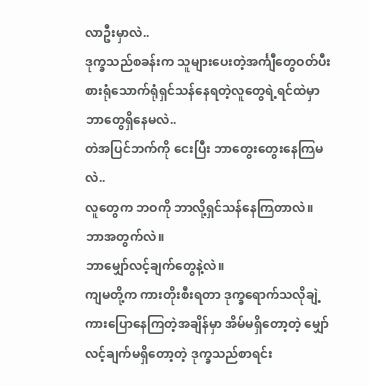လာဦးမှာလဲ..
ဒုက္ခသည်စခန်းက သူများပေးတဲ့အင်္ကျီတွေဝတ်ပီး စားရုံသောက်ရုံရှင်သန်နေရတဲ့လူတွေရဲ့ရင်ထဲမှာ ဘာတွေရှိနေမလဲ..
တဲအပြင်ဘက်ကို ငေးပြီး ဘာတွေးတွေးနေကြမလဲ..
လူတွေက ဘဝကို ဘာလို့ရှင်သန်နေကြတာလဲ။
ဘာအတွက်လဲ။
ဘာမျှော်လင့်ချက်တွေနဲ့လဲ။
ကျမတို့က ကားတိုးစီးရတာ ဒုက္ခရောက်သလိုချဲ့ကားပြောနေကြတဲ့အချိန်မှာ အိမ်မရှိတော့တဲ့ မျှော်လင့်ချက်မရှိတော့တဲ့ ဒုက္ခသည်စာရင်း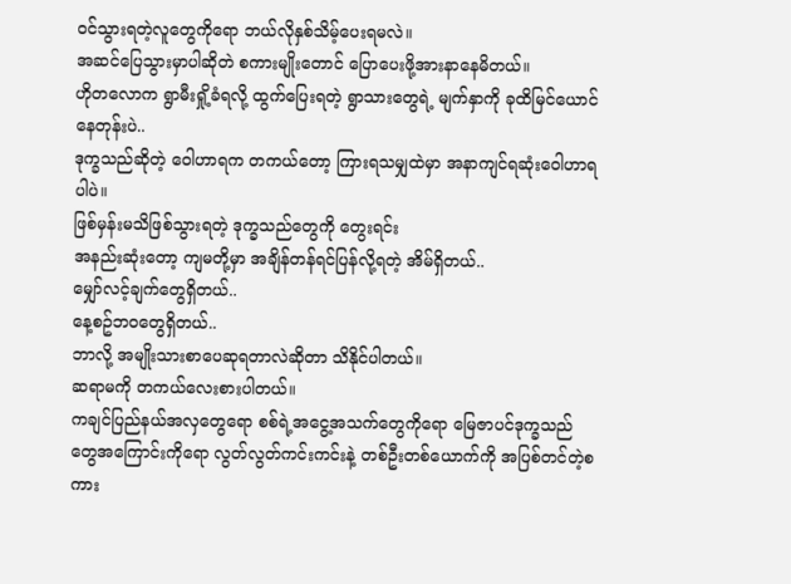ဝင်သွားရတဲ့လူတွေကိုရော ဘယ်လိုနှစ်သိမ့်ပေးရမလဲ။
အဆင်ပြေသွားမှာပါဆိုတဲ စကားမျိုးတောင် ပြောပေးဖို့အားနာနေမိတယ်။
ဟိုတလောက ရွာမီးရှို့ခံရလို့ ထွက်ပြေးရတဲ့ ရွာသားတွေရဲ့ မျက်နှာကို ခုထိမြင်ယောင်နေတုန်းပဲ..
ဒုက္ခသည်ဆိုတဲ့ ဝေါဟာရက တကယ်တော့ ကြားရသမျှထဲမှာ အနာကျင်ရဆုံးဝေါဟာရပါပဲ။
ဖြစ်မှန်းမသိဖြစ်သွားရတဲ့ ဒုက္ခသည်တွေကို တွေးရင်း
အနည်းဆုံးတော့ ကျမတို့မှာ အချိန်တန်ရင်ပြန်လို့ရတဲ့ အိမ်ရှိတယ်..
မျှော်လင့်ချက်တွေရှိတယ်..
နေ့စဥ်ဘဝတွေရှိတယ်..
ဘာလို့ အမျိုးသားစာပေဆုရတာလဲဆိုတာ သိနိုင်ပါတယ်။
ဆရာမကို တကယ်လေးစားပါတယ်။
ကချင်ပြည်နယ်အလှတွေရော စစ်ရဲ့အငွေ့အသက်တွေကိုရော မြေဇာပင်ဒုက္ခသည်တွေအကြောင်းကိုရော လွတ်လွတ်ကင်းကင်းနဲ့ တစ်ဦးတစ်ယောက်ကို အပြစ်တင်တဲ့စကား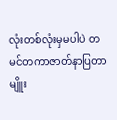လုံးတစ်လုံးမှမပါပဲ တမင်တကာဇာတ်နာပြတာမျိူး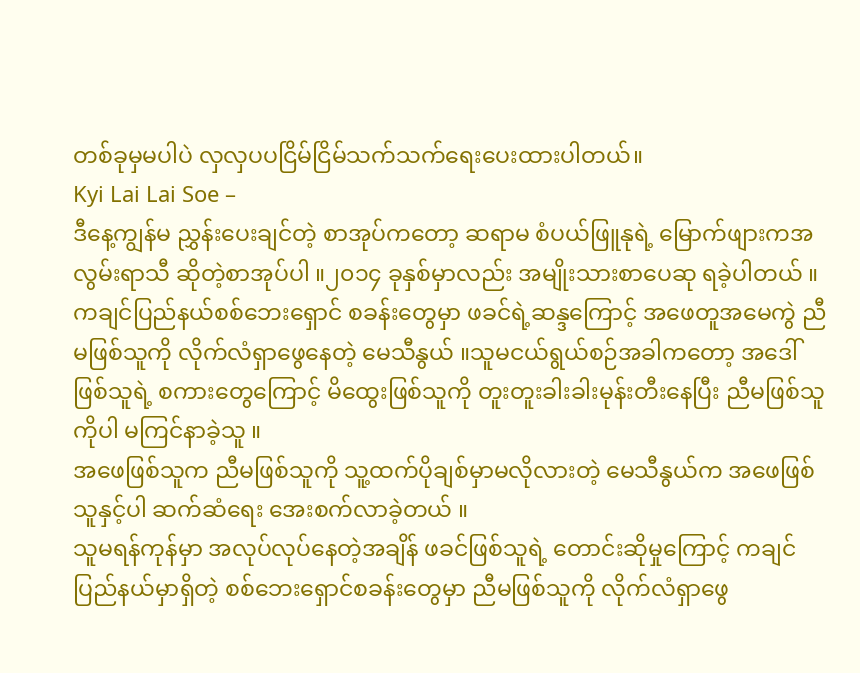တစ်ခုမှမပါပဲ လှလှပပငြိမ်ငြိမ်သက်သက်ရေးပေးထားပါတယ်။
Kyi Lai Lai Soe –
ဒီနေ့ကျွန်မ ညွှန်းပေးချင်တဲ့ စာအုပ်ကတော့ ဆရာမ စံပယ်ဖြူနုရဲ့ မြောက်ဖျားကအလွမ်းရာသီ ဆိုတဲ့စာအုပ်ပါ ။၂၀၁၄ ခုနှစ်မှာလည်း အမျိုးသားစာပေဆု ရခဲ့ပါတယ် ။
ကချင်ပြည်နယ်စစ်ဘေးရှောင် စခန်းတွေမှာ ဖခင်ရဲ့ဆန္ဒကြောင့် အဖေတူအမေကွဲ ညီမဖြစ်သူကို လိုက်လံရှာဖွေနေတဲ့ မေသီနွယ် ။သူမငယ်ရွယ်စဉ်အခါကတော့ အဒေါ်ဖြစ်သူရဲ့ စကားတွေကြောင့် မိထွေးဖြစ်သူကို တူးတူးခါးခါးမုန်းတီးနေပြီး ညီမဖြစ်သူကိုပါ မကြင်နာခဲ့သူ ။
အဖေဖြစ်သူက ညီမဖြစ်သူကို သူ့ထက်ပိုချစ်မှာမလိုလားတဲ့ မေသီနွယ်က အဖေဖြစ်သူနှင့်ပါ ဆက်ဆံရေး အေးစက်လာခဲ့တယ် ။
သူမရန်ကုန်မှာ အလုပ်လုပ်နေတဲ့အချိန် ဖခင်ဖြစ်သူရဲ့ တောင်းဆိုမှုကြောင့် ကချင်ပြည်နယ်မှာရှိတဲ့ စစ်ဘေးရှောင်စခန်းတွေမှာ ညီမဖြစ်သူကို လိုက်လံရှာဖွေ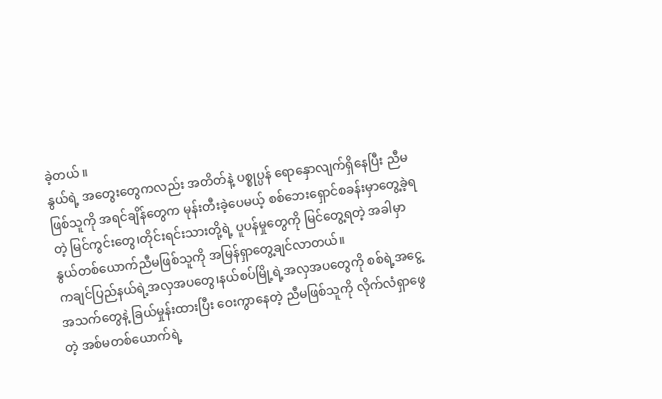ခဲ့တယ် ။
နွယ်ရဲ့ အတွေးတွေကလည်း အတိတ်နဲ့ ပစ္စုပ္ပန် ရောနှောလျက်ရှိနေပြီး ညီမဖြစ်သူကို အရင်ချိန်တွေက မုန်းတီးခဲ့ပေမယ့် စစ်ဘေးရှောင်စခန်းမှာတွေ့ခဲ့ရတဲ့ မြင်ကွင်းတွေ၊တိုင်းရင်းသားတို့ရဲ့ ပူပန်မှုတွေကို မြင်တွေ့ရတဲ့ အခါမှာ နွယ်တစ်ယောက်ညီမဖြစ်သူကို အမြန်ရှာတွေ့ချင်လာတယ်။
ကချင်ပြည်နယ်ရဲ့အလှအပတွေ၊နယ်စပ်မြို့ရဲ့အလှအပတွေကို စစ်ရဲ့အငွေ့အသက်တွေနဲ့ ခြယ်မှုန်းထားပြီး ဝေးကွာနေတဲ့ ညီမဖြစ်သူကို လိုက်လံရှာဖွေတဲ့ အစ်မတစ်ယောက်ရဲ့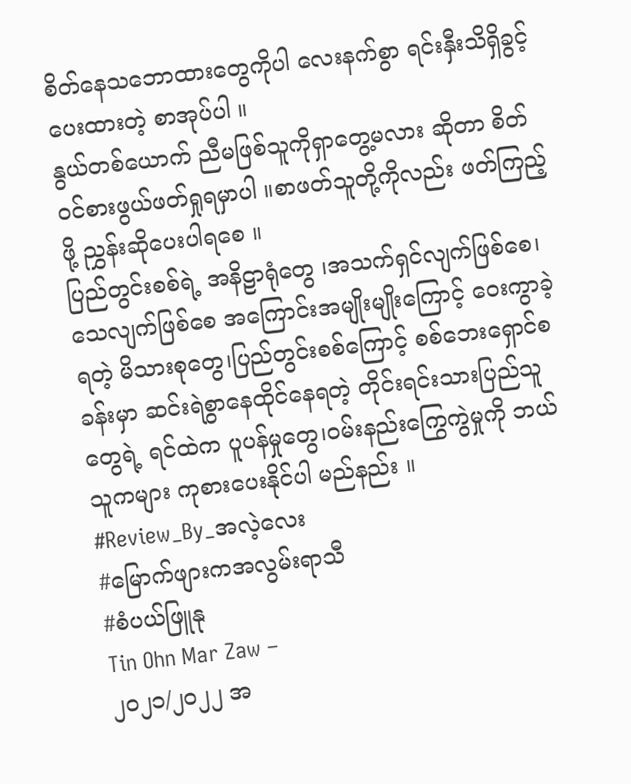စိတ်နေသဘောထားတွေကိုပါ လေးနက်စွာ ရင်းနှီးသိရှိခွင့်ပေးထားတဲ့ စာအုပ်ပါ ။
နွယ်တစ်ယောက် ညီမဖြစ်သူကိုရှာတွေ့မလား ဆိုတာ စိတ်ဝင်စားဖွယ်ဖတ်ရှုရမှာပါ ။စာဖတ်သူတို့ကိုလည်း ဖတ်ကြည့်ဖို့ ညွှန်းဆိုပေးပါရစေ ။
ပြည်တွင်းစစ်ရဲ့ အနိဠာရုံတွေ ၊အသက်ရှင်လျက်ဖြစ်စေ၊သေလျက်ဖြစ်စေ အကြောင်းအမျိုးမျိုးကြောင့် ဝေးကွာခဲ့ရတဲ့ မိသားစုတွေ၊ပြည်တွင်းစစ်ကြောင့် စစ်ဘေးရှောင်စခန်းမှာ ဆင်းရဲစွာနေထိုင်နေရတဲ့ တိုင်းရင်းသားပြည်သူတွေရဲ့ ရင်ထဲက ပူပန်မှုတွေ၊ဝမ်းနည်းကြွေကွဲမှုကို ဘယ်သူကများ ကုစားပေးနိုင်ပါ မည်နည်း ။
#Review_By_အလဲ့လေး
#မြောက်ဖျားကအလွမ်းရာသီ
#စံပယ်ဖြူနု
Tin Ohn Mar Zaw –
၂၀၂၁/၂၀၂၂ အ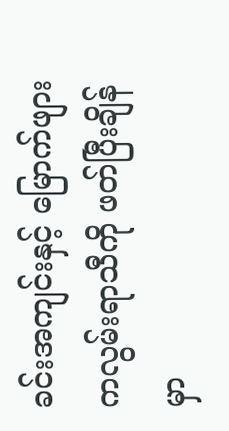ခင်းအကျင်းနှင့် မြောက်ဖျားကလွမ်းရာသီကို ဖတ်ပြီးချိန်မှာ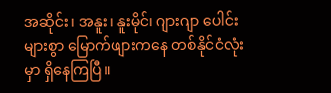အဆိုင်း၊ အနူး၊ နူးမိုင်၊ ဂျားဂျာ ပေါင်းများစွာ မြောက်ဖျားကနေ တစ်နိုင်ငံလုံးမှာ ရှိနေကြပြီ။